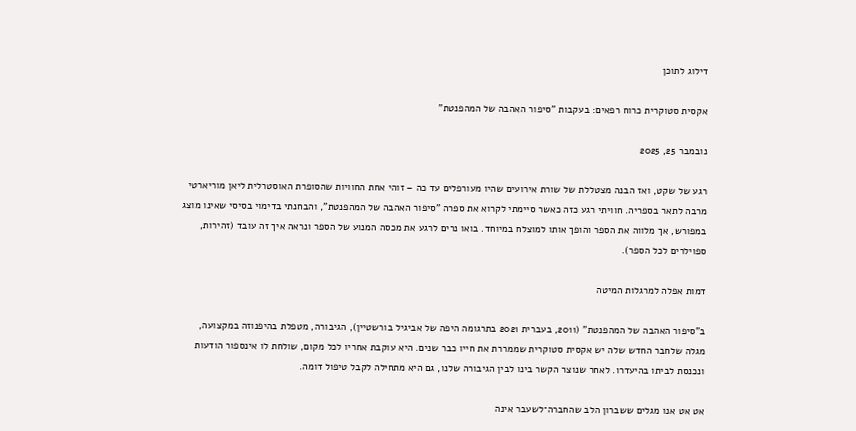דילוג לתוכן

אקסית סטוקרית כרוח רפאים: בעקבות "סיפור האהבה של המהפנטת"

נובמבר 25, 2025

רגע של שקט, ואז הבנה מצטללת של שורת אירועים שהיו מעורפלים עד כה – זוהי אחת החוויות שהסופרת האוסטרלית ליאן מוריארטי מרבה לתאר בספריה. חוויתי רגע כזה כאשר סיימתי לקרוא את ספרה "סיפור האהבה של המהפנטת", והבחנתי בדימוי בסיסי שאינו מוצג במפורש, אך מלווה את הספר והופך אותו למוצלח במיוחד. בואו נרים לרגע את מכסה המנוע של הספר ונראה איך זה עובד (זהירות, ספוילרים לכל הספר).

דמות אפלה למרגלות המיטה

ב"סיפור האהבה של המהפנטת" (2011, בעברית 2021 בתרגומה היפה של אביגיל בורשטיין), הגיבורה, מטפלת בהיפנוזה במקצועה, מגלה שלחבר החדש שלה יש אקסית סטוקרית שממררת את חייו כבר שנים. היא עוקבת אחריו לכל מקום, שולחת לו אינספור הודעות ונכנסת לביתו בהיעדרו. לאחר שנוצר הקשר בינו לבין הגיבורה שלנו, גם היא מתחילה לקבל טיפול דומה.

אט אט אנו מגלים ששברון הלב שהחברה־לשעבר אינה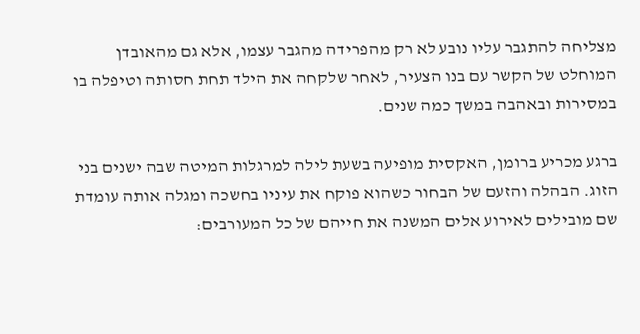מצליחה להתגבר עליו נובע לא רק מהפרידה מהגבר עצמו, אלא גם מהאובדן המוחלט של הקשר עם בנו הצעיר, לאחר שלקחה את הילד תחת חסותה וטיפלה בו במסירות ובאהבה במשך כמה שנים.

ברגע מכריע ברומן, האקסית מופיעה בשעת לילה למרגלות המיטה שבה ישנים בני הזוג. הבהלה והזעם של הבחור כשהוא פוקח את עיניו בחשכה ומגלה אותה עומדת שם מובילים לאירוע אלים המשנה את חייהם של כל המעורבים: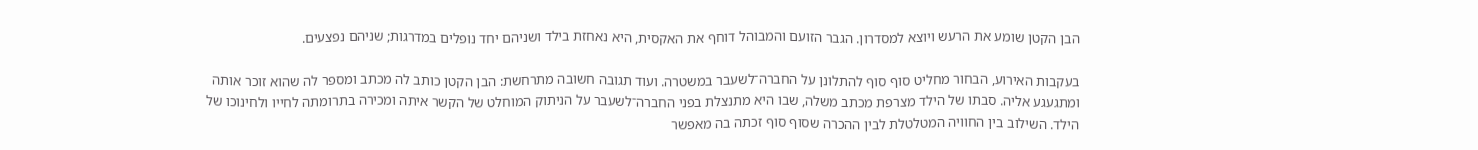הבן הקטן שומע את הרעש ויוצא למסדרון. הגבר הזועם והמבוהל דוחף את האקסית, היא נאחזת בילד ושניהם יחד נופלים במדרגות; שניהם נפצעים.

בעקבות האירוע, הבחור מחליט סוף סוף להתלונן על החברה־לשעבר במשטרה. ועוד תגובה חשובה מתרחשת: הבן הקטן כותב לה מכתב ומספר לה שהוא זוכר אותה ומתגעגע אליה. סבתו של הילד מצרפת מכתב משלה, שבו היא מתנצלת בפני החברה־לשעבר על הניתוק המוחלט של הקשר איתה ומכירה בתרומתה לחייו ולחינוכו של הילד. השילוב בין החוויה המטלטלת לבין ההכרה שסוף סוף זכתה בה מאפשר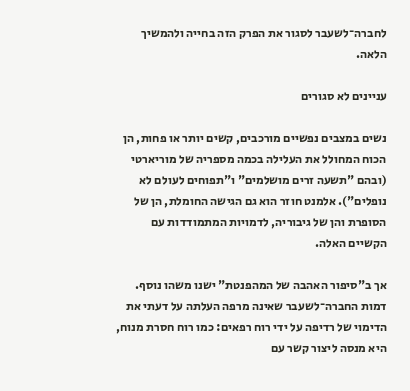לחברה־לשעבר לסגור את הפרק הזה בחייה ולהמשיך הלאה.

עניינים לא סגורים

נשים במצבים נפשיים מורכבים, קשים יותר או פחות, הן הכוח המחולל את העלילה בכמה מספריה של מוריארטי (ובהם "תשעה זרים מושלמים" ו"תפוחים לעולם לא נופלים"). אלמנט חוזר הוא גם הגישה החומלת, הן של הסופרת והן של גיבוריה, לדמויות המתמודדות עם הקשיים האלה.

אך ב"סיפור האהבה של המהפנטת" ישנו משהו נוסף. דמות החברה־לשעבר שאינה מרפה העלתה על דעתי את הדימוי של רדיפה על ידי רוח רפאים: כמו רוח חסרת מנוח, היא מנסה ליצור קשר עם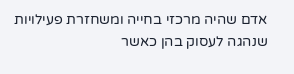אדם שהיה מרכזי בחייה ומשחזרת פעילויות שנהגה לעסוק בהן כאשר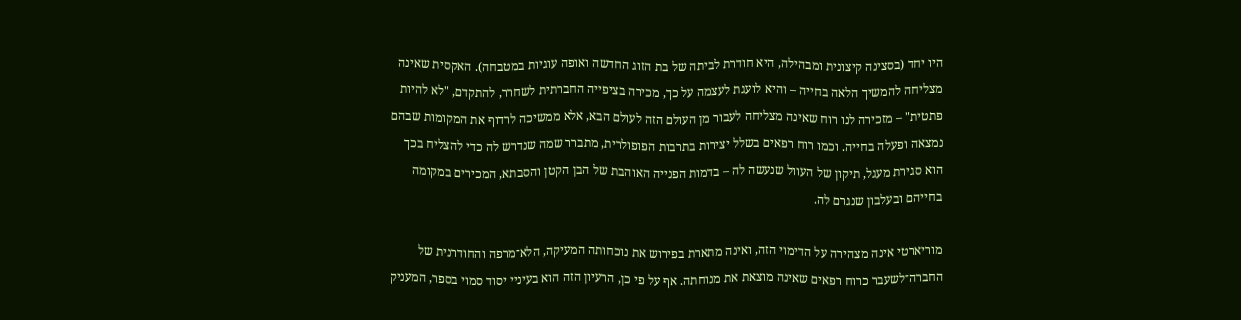היו יחד (בסצינה קיצונית ומבהילה, היא חודרת לביתה של בת הזוג החדשה ואופה עוגיות במטבחה). האקסית שאינה מצליחה להמשיך הלאה בחייה – והיא לועגת לעצמה על כך, מכירה בציפייה החברתית לשחרר, להתקדם, "לא להיות פתטית" – מזכירה לנו רוח שאינה מצליחה לעבור מן העולם הזה לעולם הבא, אלא ממשיכה לרדוף את המקומות שבהם נמצאה ופעלה בחייה. וכמו רוח רפאים בשלל יצירות בתרבות הפופולרית, מתברר שמה שנדרש לה כדי להצליח בכך הוא סגירת מעגל, תיקון של העוול שנעשה לה – בדמות הפנייה האוהבת של הבן הקטן והסבתא, המכירים במקומה בחייהם ובעלבון שנגרם לה.

מוריארטי אינה מצהירה על הדימוי הזה, ואינה מתארת בפירוש את נוכחותה המעיקה, הלא־מרפה והחודרנית של החברה־לשעבר כרוח רפאים שאינה מוצאת את מנוחתה. אף על פי כן, הרעיון הזה הוא בעיניי יסוד סמוי בספר, המעניק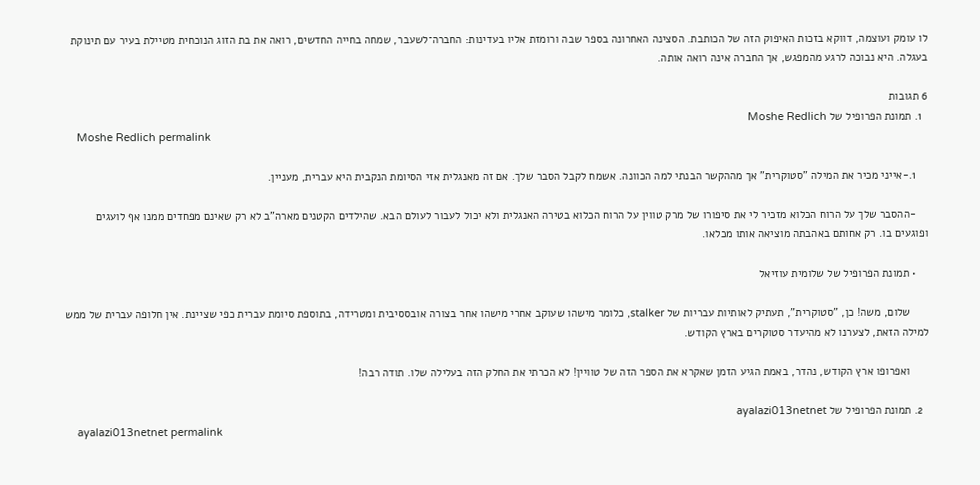לו עומק ועוצמה, דווקא בזכות האיפוק הזה של הכותבת. הסצינה האחרונה בספר שבה ורומזת אליו בעדינות: החברה־לשעבר, שמחה בחייה החדשים, רואה את בת הזוג הנוכחית מטיילת בעיר עם תינוקת בעגלה. היא נבוכה לרגע מהמפגש, אך החברה אינה רואה אותה.

6 תגובות
  1. תמונת הפרופיל של Moshe Redlich
    Moshe Redlich permalink

    1.-אייני מכיר את המילה "סטוקרית" אך מההקשר הבנתי למה הכוונה. אשמח לקבל הסבר שלך. אם זה מאנגלית אזי הסיומת הנקבית היא עברית, מעניין.

    -ההסבר שלך על הרוח הכלוא מזכיר לי את סיפורו של מרק טווין על הרוח הכלוא בטירה האנגלית ולא יכול לעבור לעולם הבא. שהילדים הקטנים מארה"ב לא רק שאינם מפחדים ממנו אף לועגים ופוגעים בו. רק אחותם באהבתה מוציאה אותו מכלאו.

    • תמונת הפרופיל של שלומית עוזיאל

      שלום, משה! כן, "סטוקרית", תעתיק לאותיות עבריות של stalker, כלומר מישהו שעוקב אחרי מישהו אחר בצורה אובססיבית ומטרידה, בתוספת סיומת עברית כפי שציינת. אין חלופה עברית של ממש למילה הזאת, לצערנו לא מהיעדר סטוקרים בארץ הקודש.

      ואפרופו ארץ הקודש, נהדר, באמת הגיע הזמן שאקרא את הספר הזה של טוויין! לא הכרתי את החלק הזה בעלילה שלו. תודה רבה!

  2. תמונת הפרופיל של ayalazi013netnet
    ayalazi013netnet permalink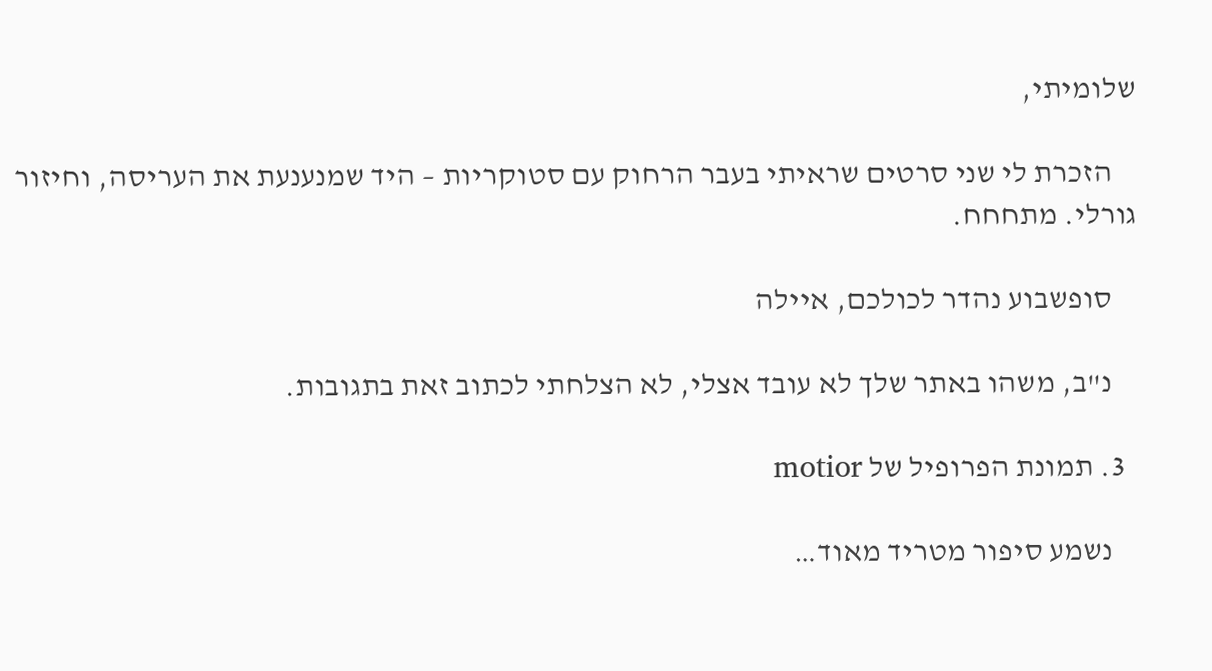שלומיתי,

    הזכרת לי שני סרטים שראיתי בעבר הרחוק עם סטוקריות – היד שמנענעת את העריסה, וחיזור גורלי. מתחחח.

    סופשבוע נהדר לכולכם, איילה

    נ"ב, משהו באתר שלך לא עובד אצלי, לא הצלחתי לכתוב זאת בתגובות.

  3. תמונת הפרופיל של motior

    נשמע סיפור מטריד מאוד…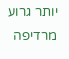יותר גרוע מרדיפה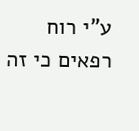ע"י רוח רפאים כי זה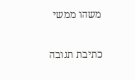משהו ממשי

כתיבת תגובה